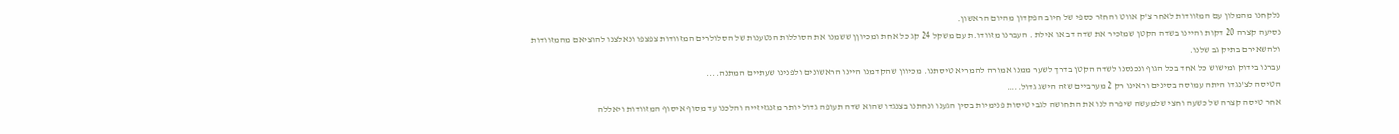נלקחנו מהמלון עם המזוודות לאחר צ'ק אווט והחזר כספי של חיוב הפקדון מהיום הראשון.
נסיעה קצרה 20 דקות והיינו בשדה הקטן שמזכיר את שדה דב או אילת . העברנו מזוודו.ת עם משקל 24 קג כל אחת ומכיוןן ששמנו את הסוללות הנטענות של הסלולרים המזוודות צפצפו ונאלצנו להוציאם מהמזוודות ולהשאירם בתיק גב שלנו.
עברנו בידוק ומישוש כל אחד בכל הגוף ונכנסנו לשדה הקטן בדרך לשער ממנו אמורה להמריא טיסתנו. מכיוון שהקדמנו היינו הראשונים ולפנינו שעתיים המתנה....
הטיסה לצ'נגדו היתה עמוסה בסינים וראינו רק 2 מערביים שזה הישג גדול..…
אחר טיסה קצרה של כשעה וחצי שלמעשה שיפרה לנו את התחושה לגבי טיסות פנימיות בסין הגענו ונחתנו בצנגדו שהוא שדה תעופה גדול יותר מזנגזיזייה והלכנו עד מסוף איסוף המזוודות ויאללה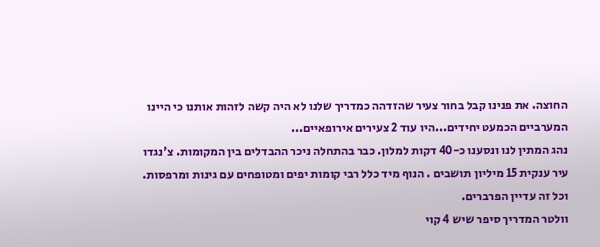החוצה. את פנינו קבל בחור צעיר שהזדהה כמדריך שלנו לא היה קשה לזהות אותנו כי היינו המערביים הכמעט יחידים...היו עוד 2 צעירים אירופאיים...
נהג המתין לנו ונסענו כ-40 דקות למלון. כבר בהתחלה ניכר ההבדלים בין המקומות. צ'נגדו עיר ענקית 15 מיליון תושבים . הנוף מיד כלל רבי קומות יפים ומטופחים עם גינות ומרפסות. וכל זה עדיין הפרברים.
וולטר המדריך סיפר שיש 4 קוי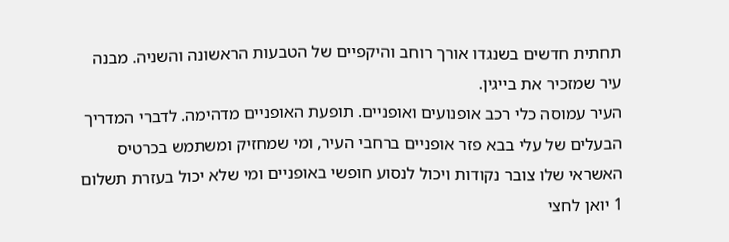תחתית חדשים בשנגדו אורך רוחב והיקפיים של הטבעות הראשונה והשניה. מבנה עיר שמזכיר את בייגין.
העיר עמוסה כלי רכב אופנועים ואופניים. תופעת האופניים מדהימה. לדברי המדריך הבעלים של עלי בבא פזר אופניים ברחבי העיר, ומי שמחזיק ומשתמש בכרטיס האשראי שלו צובר נקודות ויכול לנסוע חופשי באופניים ומי שלא יכול בעזרת תשלום 1 יואן לחצי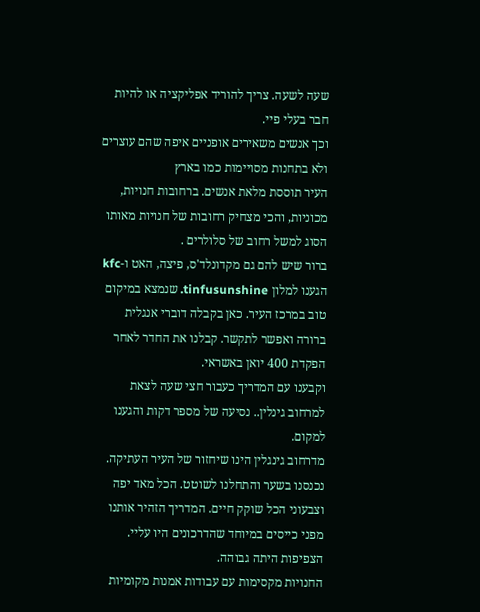שעה לשעה. צריך להוריד אפליקציה או להיות חבר בעלי פיי.
וכך אנשים משאירים אופניים איפה שהם עוצרים ולא בתחנות מסויימות כמו בארץ
העיר תוססת מלאת אנשים. ברחובות חנויות, מכוניות, והכי מצחיק רחובות של חנויות מאותו הסוג למשל רחוב של סלולרים .
ברור שיש להם גם מקדונלד'ס, פיצה, האט ו-kfc
הגענו למלון tinfusunshine. שנמצא במיקום טוב במרכז העיר. כאן בקבלה דוברי אנגלית ברורה ואפשר לתקשר. קבלנו את החדר לאחר הפקדת 400 יואן באשראי.
וקבענו עם המדריך כעבור חצי שעה לצאת למרחוב גינלין.. נסיעה של מספר דקות והגענו למקום.
מדרחוב גינגלין הינו שיחזור של העיר העתיקה. נכנסנו בשער והתחלנו לשוטט. הכל מאד יפה וצבעוני הכל שוקק חיים. המדריך הזהיר אותנו מפני כייסים במיוחד שהדרכונים היו עליי. הצפיפות היתה גבוהה.
החנויות מקסימות עם עבודות אמנות מקומיות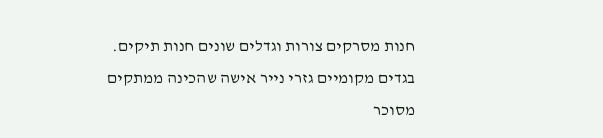חנות מסרקים צורות וגדלים שונים חנות תיקים. בגדים מקומיים גזרי נייר אישה שהכינה ממתקים מסוכר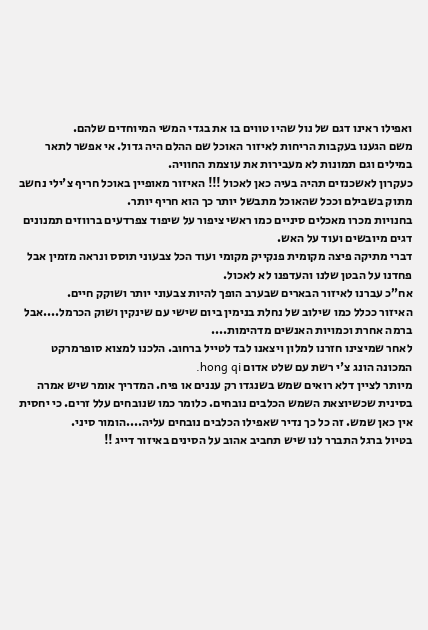ואפילו ראינו דגם של נול שהיו טווים בו את בגדי המשי המיוחדים שלהם.
משם הגענו בעקבות הריחות לאיזור האוכל שם ההלם היה גדול. אי אפשר לתאר במילים וגם תמונות לא מעבירות את עוצמת החוויה.
כעקרון לאשכנזים תהיה בעיה כאן לאכול !!! האיזור מאופיין באוכל חריף צ'ילי נחשב מתוק בשבילם וככל שהאוכל מתבשל יותר כך הוא חריף יותר.
בחנויות מכרו מאכלים סיניים כמו ראשי ציפור על שיפוד צפרדעים ברווזים תמנונים דגים מיובשים ועוד על האש.
דברי מתיקה פיצה מקומית פנקייק מקומי ועוד הכל צבעוני תוסס ונראה מזמין אבל פחדנו על הבטן שלנו והעדפנו לא לאכול.
אח”כ עברנו לאיזור הבארים שבערב הופך להיות צבעוני יותר ושוקק חיים.
האיזור ככלל כמו שילוב של נחלת בנימין ביום שישי עם שינקין ושוק הכרמל....אבל ברמה אחרת וכמויות האנשים מדהימות....
לאחר שמיצינו חזרנו למלון ויצאנו לבד לטייל ברחוב. הלכנו למצוא סופרמרקט המכונה הונג צ'י רשת עם שלט אדום hong qi.
מיותר לציין דלא רואים שמש בשנגדו רק עננים או פיח. המדריך אומר שיש אמרה בסינית שכשיוצאת השמש הכלבים נובחים. כלומר כמו שנובחים עלל זרים. כי יחסית אין כאן שמש. זה כל כך נדיר שאפילו הכלבים נובחים עליה....הומור סיני.
בטיול ברגל התברר לנו שיש תחביב אהוב על הסינים באיזור דייג !!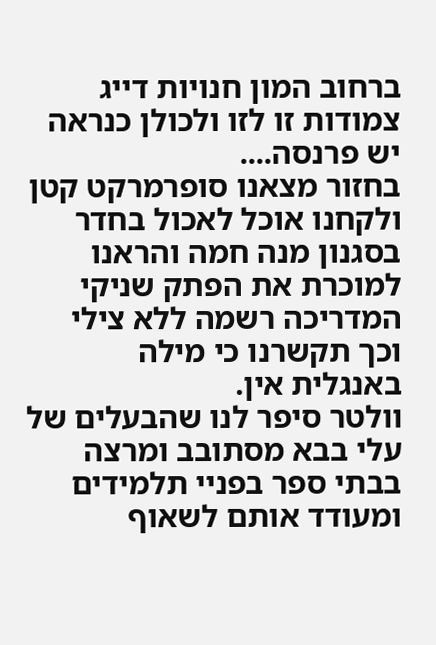ברחוב המון חנויות דייג צמודות זו לזו ולכולן כנראה יש פרנסה....
בחזור מצאנו סופרמרקט קטן ולקחנו אוכל לאכול בחדר בסגנון מנה חמה והראנו למוכרת את הפתק שניקי המדריכה רשמה ללא צילי וכך תקשרנו כי מילה באנגלית אין.
וולטר סיפר לנו שהבעלים של עלי בבא מסתובב ומרצה בבתי ספר בפניי תלמידים ומעודד אותם לשאוף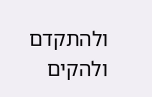ולהתקדם ולהקים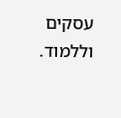עסקים וללמוד.